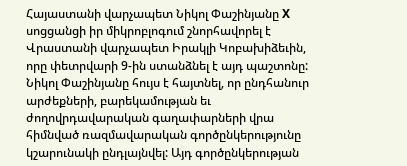Հայաստանի վարչապետ Նիկոլ Փաշինյանը X սոցցանցի իր միկրոբլոգում շնորհավորել է Վրաստանի վարչապետ Իրակլի Կոբախիձեւին, որը փետրվարի 9-ին ստանձնել է այդ պաշտոնը: Նիկոլ Փաշինյանը հույս է հայտնել, որ ընդհանուր արժեքների, բարեկամության եւ ժողովրդավարական գաղափարների վրա հիմնված ռազմավարական գործընկերությունը կշարունակի ընդլայնվել: Այդ գործընկերության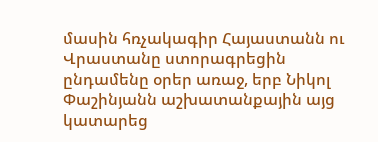մասին հռչակագիր Հայաստանն ու Վրաստանը ստորագրեցին ընդամենը օրեր առաջ, երբ Նիկոլ Փաշինյանն աշխատանքային այց կատարեց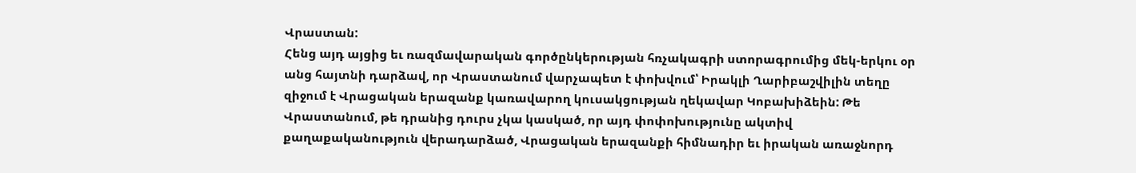Վրաստան:
Հենց այդ այցից եւ ռազմավարական գործընկերության հռչակագրի ստորագրումից մեկ-երկու օր անց հայտնի դարձավ, որ Վրաստանում վարչապետ է փոխվում՝ Իրակլի Ղարիբաշվիլին տեղը զիջում է Վրացական երազանք կառավարող կուսակցության ղեկավար Կոբախիձեին: Թե Վրաստանում, թե դրանից դուրս չկա կասկած, որ այդ փոփոխությունը ակտիվ քաղաքականություն վերադարձած, Վրացական երազանքի հիմնադիր եւ իրական առաջնորդ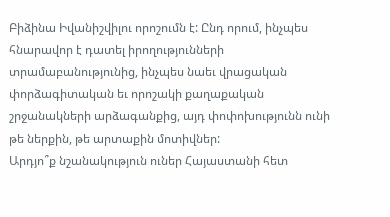Բիձինա Իվանիշվիլու որոշումն է: Ընդ որում, ինչպես հնարավոր է դատել իրողությունների տրամաբանությունից, ինչպես նաեւ վրացական փորձագիտական եւ որոշակի քաղաքական շրջանակների արձագանքից, այդ փոփոխությունն ունի թե ներքին, թե արտաքին մոտիվներ:
Արդյո՞ք նշանակություն ուներ Հայաստանի հետ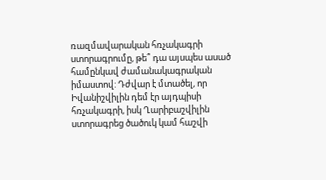ռազմավարական հռչակագրի ստորագրումը, թե՞ դա այսպես ասած համընկավ ժամանակագրական իմաստով: Դժվար է մտածել, որ Իվանիշվիլին դեմ էր այդպիսի հռչակագրի, իսկ Ղարիբաշվիլին ստորագրեց ծածուկ կամ հաշվի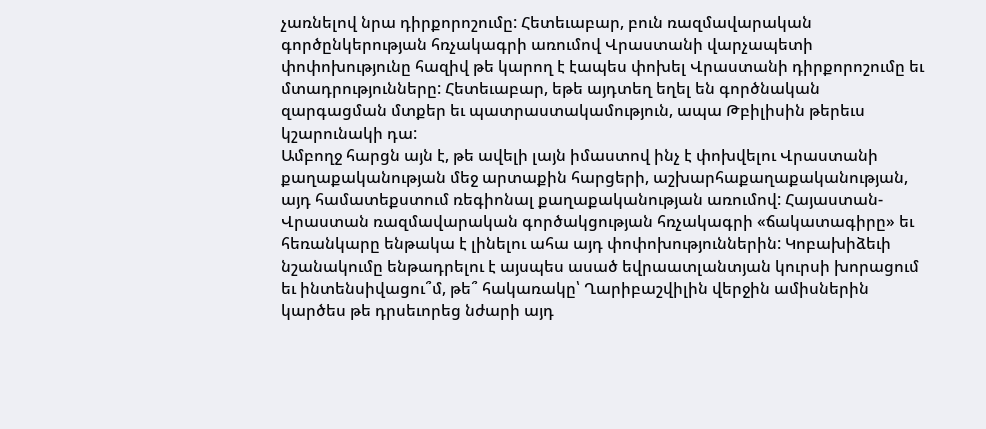չառնելով նրա դիրքորոշումը: Հետեւաբար, բուն ռազմավարական գործընկերության հռչակագրի առումով Վրաստանի վարչապետի փոփոխությունը հազիվ թե կարող է էապես փոխել Վրաստանի դիրքորոշումը եւ մտադրությունները: Հետեւաբար, եթե այդտեղ եղել են գործնական զարգացման մտքեր եւ պատրաստակամություն, ապա Թբիլիսին թերեւս կշարունակի դա:
Ամբողջ հարցն այն է, թե ավելի լայն իմաստով ինչ է փոխվելու Վրաստանի քաղաքականության մեջ արտաքին հարցերի, աշխարհաքաղաքականության, այդ համատեքստում ռեգիոնալ քաղաքականության առումով: Հայաստան-Վրաստան ռազմավարական գործակցության հռչակագրի «ճակատագիրը» եւ հեռանկարը ենթակա է լինելու ահա այդ փոփոխություններին: Կոբախիձեւի նշանակումը ենթադրելու է այսպես ասած եվրաատլանտյան կուրսի խորացում եւ ինտենսիվացու՞մ, թե՞ հակառակը՝ Ղարիբաշվիլին վերջին ամիսներին կարծես թե դրսեւորեց նժարի այդ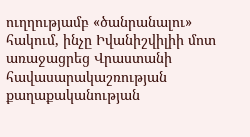ուղղությամբ «ծանրանալու» հակում, ինչը Իվանիշվիլիի մոտ առաջացրեց Վրաստանի հավասարակաշռության քաղաքականության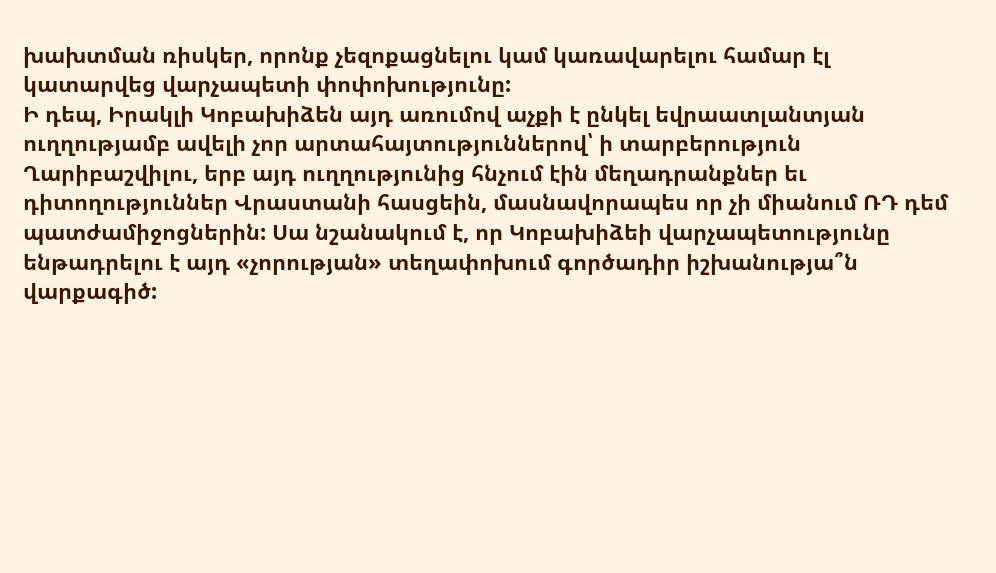խախտման ռիսկեր, որոնք չեզոքացնելու կամ կառավարելու համար էլ կատարվեց վարչապետի փոփոխությունը:
Ի դեպ, Իրակլի Կոբախիձեն այդ առումով աչքի է ընկել եվրաատլանտյան ուղղությամբ ավելի չոր արտահայտություններով՝ ի տարբերություն Ղարիբաշվիլու, երբ այդ ուղղությունից հնչում էին մեղադրանքներ եւ դիտողություններ Վրաստանի հասցեին, մասնավորապես որ չի միանում ՌԴ դեմ պատժամիջոցներին: Սա նշանակում է, որ Կոբախիձեի վարչապետությունը ենթադրելու է այդ «չորության» տեղափոխում գործադիր իշխանությա՞ն վարքագիծ: